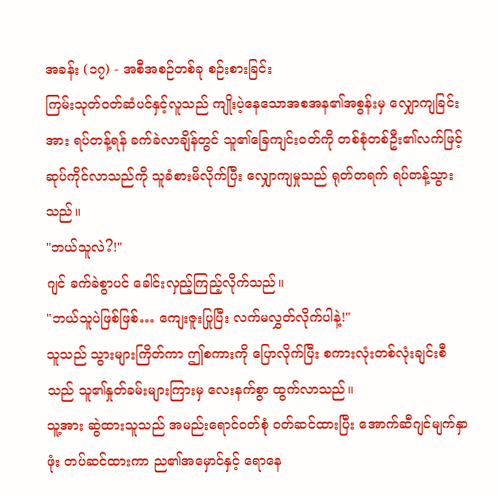အခန်း (၁၇) - အစီအစဉ်တစ်ခု စဉ်းစားခြင်း
ကြမ်းသုတ်ဝတ်ဆံပင်နှင့်လူသည် ကျိုးပဲ့နေသောအစအန၏အစွန်းမှ လျှောကျခြင်းအား ရပ်တန့်ရန် ခက်ခဲလာချိန်တွင် သူ၏ခြေကျင်းဝတ်ကို တစ်စုံတစ်ဦး၏လက်ဖြင့် ဆုပ်ကိုင်လာသည်ကို သူခံစားမိလိုက်ပြီး လျှောကျမှုသည် ရုတ်တရက် ရပ်တန့်သွားသည်။
"ဘယ်သူလဲ?!"
ဂျင် ခက်ခဲစွာပင် ခေါင်းလှည့်ကြည့်လိုက်သည်။
"ဘယ်သူပဲဖြစ်ဖြစ်… ကျေးဇူးပြုပြီး လက်မလွှတ်လိုက်ပါနဲ့!"
သူသည် သွားများကြိတ်ကာ ဤစကားကို ပြောလိုက်ပြီး စကားလုံးတစ်လုံးချင်းစီသည် သူ၏နှုတ်ခမ်းများကြားမှ လေးနက်စွာ ထွက်လာသည်။
သူ့အား ဆွဲထားသူသည် အမည်းရောင်ဝတ်စုံ ဝတ်ဆင်ထားပြီး အောက်ဆီဂျင်မျက်နှာဖုံး တပ်ဆင်ထားကာ ည၏အမှောင်နှင့် ရောနေ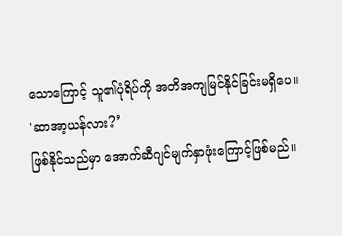သောကြောင့် သူ၏ပုံရိပ်ကို အတိအကျမြင်နိုင်ခြင်းမရှိပေ။
'ဆာအာ့ယန်လား?’
ဖြစ်နိုင်သည်မှာ အောက်ဆီဂျင်မျက်နှာဖုံးကြောင့်ဖြစ်မည်။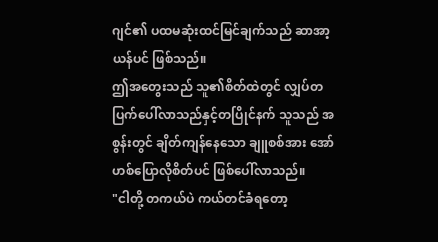ဂျင်၏ ပထမဆုံးထင်မြင်ချက်သည် ဆာအာ့ယန်ပင် ဖြစ်သည်။
ဤအတွေးသည် သူ၏စိတ်ထဲတွင် လျှပ်တပြက်ပေါ်လာသည်နှင့်တပြိုင်နက် သူသည် အစွန်းတွင် ချိတ်ကျန်နေသော ချူစစ်အား အော်ဟစ်ပြောလိုစိတ်ပင် ဖြစ်ပေါ်လာသည်။
"ငါတို့ တကယ်ပဲ ကယ်တင်ခံရတော့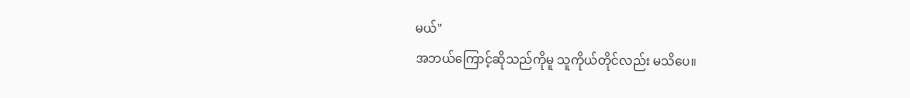မယ်"
အဘယ်ကြောင့်ဆိုသည်ကိုမူ သူကိုယ်တိုင်လည်း မသိပေ။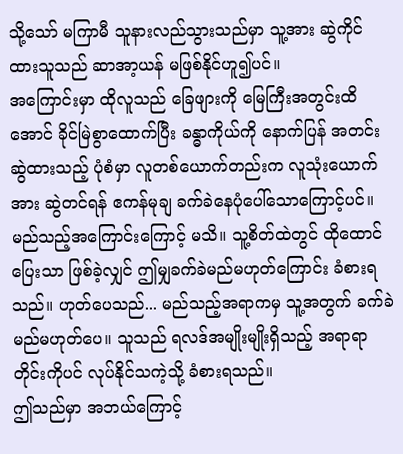သို့သော် မကြာမီ သူနားလည်သွားသည်မှာ သူ့အား ဆွဲကိုင်ထားသူသည် ဆာအာ့ယန် မဖြစ်နိုင်ဟူ၍ပင်။
အကြောင်းမှာ ထိုလူသည် ခြေဖျားကို မြေကြီးအတွင်းထိအောင် ခိုင်မြဲစွာထောက်ပြီး ခန္ဓာကိုယ်ကို နောက်ပြန် အတင်းဆွဲထားသည့် ပုံစံမှာ လူတစ်ယောက်တည်းက လူသုံးယောက်အား ဆွဲတင်ရန် ဧကန်မုချ ခက်ခဲနေပုံပေါ်သောကြောင့်ပင်။
မည်သည့်အကြောင်းကြောင့် မသိ။ သူ့စိတ်ထဲတွင် ထိုထောင်ပြေးသာ ဖြစ်ခဲ့လျှင် ဤမျှခက်ခဲမည်မဟုတ်ကြောင်း ခံစားရသည်။ ဟုတ်ပေသည်... မည်သည့်အရာကမှ သူ့အတွက် ခက်ခဲမည်မဟုတ်ပေ။ သူသည် ရလဒ်အမျိုးမျိုးရှိသည့် အရာရာတိုင်းကိုပင် လုပ်နိုင်သကဲ့သို့ ခံစားရသည်။
ဤသည်မှာ အဘယ်ကြောင့်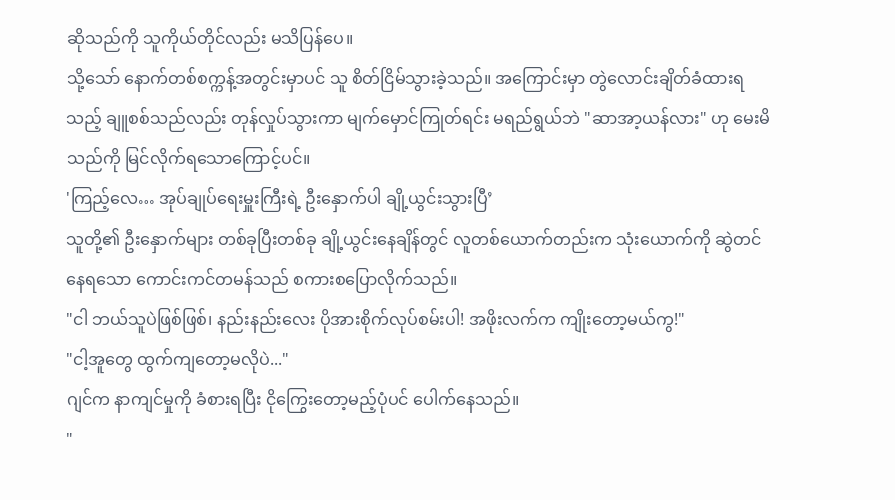ဆိုသည်ကို သူကိုယ်တိုင်လည်း မသိပြန်ပေ။
သို့သော် နောက်တစ်စက္ကန့်အတွင်းမှာပင် သူ စိတ်ငြိမ်သွားခဲ့သည်။ အကြောင်းမှာ တွဲလောင်းချိတ်ခံထားရသည့် ချူစစ်သည်လည်း တုန်လှုပ်သွားကာ မျက်မှောင်ကြုတ်ရင်း မရည်ရွယ်ဘဲ "ဆာအာ့ယန်လား" ဟု မေးမိသည်ကို မြင်လိုက်ရသောကြောင့်ပင်။
'ကြည့်လေ… အုပ်ချုပ်ရေးမှူးကြီးရဲ့ ဦးနှောက်ပါ ချို့ယွင်းသွားပြီ’
သူတို့၏ ဦးနှောက်များ တစ်ခုပြီးတစ်ခု ချို့ယွင်းနေချိန်တွင် လူတစ်ယောက်တည်းက သုံးယောက်ကို ဆွဲတင်နေရသော ကောင်းကင်တမန်သည် စကားစပြောလိုက်သည်။
"ငါ ဘယ်သူပဲဖြစ်ဖြစ်၊ နည်းနည်းလေး ပိုအားစိုက်လုပ်စမ်းပါ! အဖိုးလက်က ကျိုးတော့မယ်ကွ!"
"ငါ့အူတွေ ထွက်ကျတော့မလိုပဲ..."
ဂျင်က နာကျင်မှုကို ခံစားရပြီး ငိုကြွေးတော့မည့်ပုံပင် ပေါက်နေသည်။
"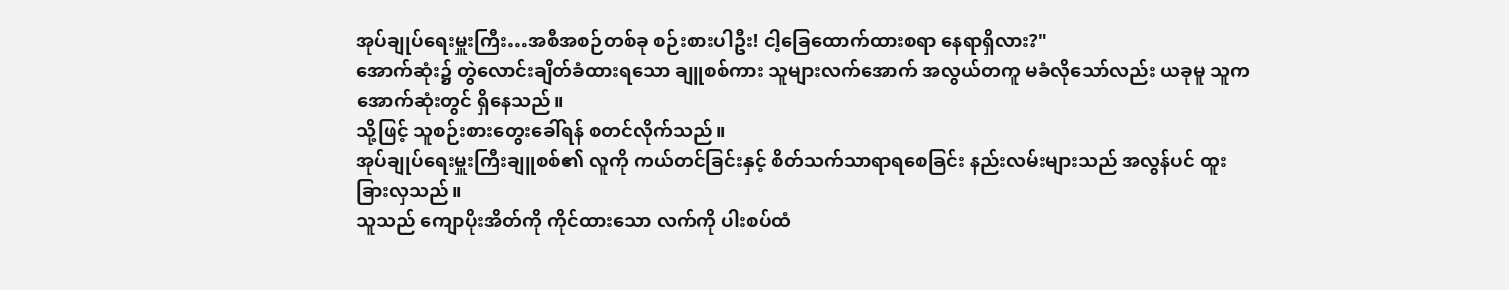အုပ်ချုပ်ရေးမှူးကြီး…အစီအစဉ်တစ်ခု စဉ်းစားပါဦး! ငါ့ခြေထောက်ထားစရာ နေရာရှိလား?"
အောက်ဆုံး၌ တွဲလောင်းချိတ်ခံထားရသော ချူစစ်ကား သူများလက်အောက် အလွယ်တကူ မခံလိုသော်လည်း ယခုမူ သူက အောက်ဆုံးတွင် ရှိနေသည်။
သို့ဖြင့် သူစဉ်းစားတွေးခေါ်ရန် စတင်လိုက်သည်။
အုပ်ချုပ်ရေးမှူးကြီးချူစစ်၏ လူကို ကယ်တင်ခြင်းနှင့် စိတ်သက်သာရာရစေခြင်း နည်းလမ်းများသည် အလွန်ပင် ထူးခြားလှသည်။
သူသည် ကျောပိုးအိတ်ကို ကိုင်ထားသော လက်ကို ပါးစပ်ထံ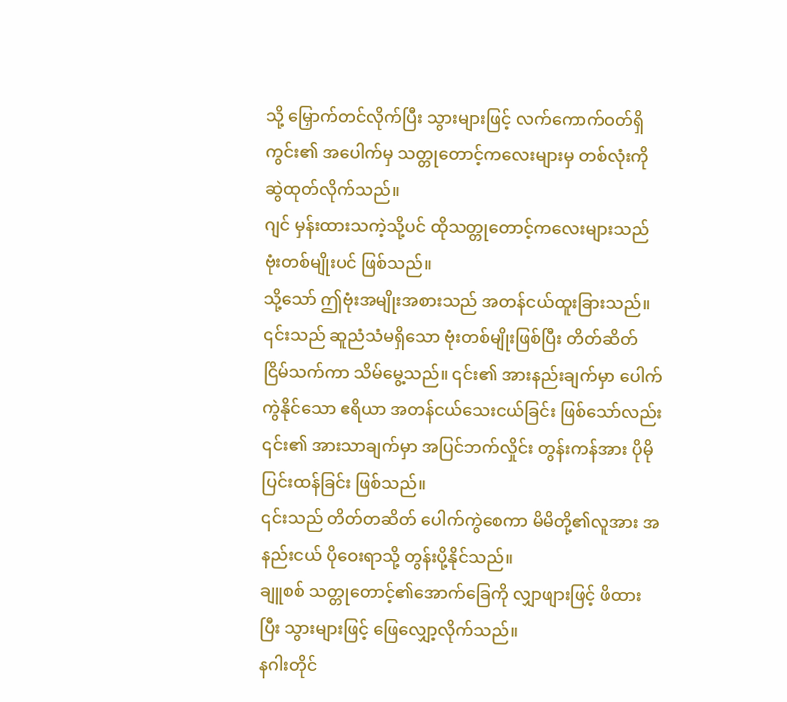သို့ မြှောက်တင်လိုက်ပြီး သွားများဖြင့် လက်ကောက်ဝတ်ရှိ ကွင်း၏ အပေါက်မှ သတ္တုတောင့်ကလေးများမှ တစ်လုံးကို ဆွဲထုတ်လိုက်သည်။
ဂျင် မှန်းထားသကဲ့သို့ပင် ထိုသတ္တုတောင့်ကလေးများသည် ဗုံးတစ်မျိုးပင် ဖြစ်သည်။
သို့သော် ဤဗုံးအမျိုးအစားသည် အတန်ငယ်ထူးခြားသည်။ ၎င်းသည် ဆူညံသံမရှိသော ဗုံးတစ်မျိုးဖြစ်ပြီး တိတ်ဆိတ်ငြိမ်သက်ကာ သိမ်မွေ့သည်။ ၎င်း၏ အားနည်းချက်မှာ ပေါက်ကွဲနိုင်သော ဧရိယာ အတန်ငယ်သေးငယ်ခြင်း ဖြစ်သော်လည်း ၎င်း၏ အားသာချက်မှာ အပြင်ဘက်လှိုင်း တွန်းကန်အား ပိုမိုပြင်းထန်ခြင်း ဖြစ်သည်။
၎င်းသည် တိတ်တဆိတ် ပေါက်ကွဲစေကာ မိမိတို့၏လူအား အနည်းငယ် ပိုဝေးရာသို့ တွန်းပို့နိုင်သည်။
ချူစစ် သတ္တုတောင့်၏အောက်ခြေကို လျှာဖျားဖြင့် ဖိထားပြီး သွားများဖြင့် ဖြေလျှော့လိုက်သည်။
နဂါးတိုင်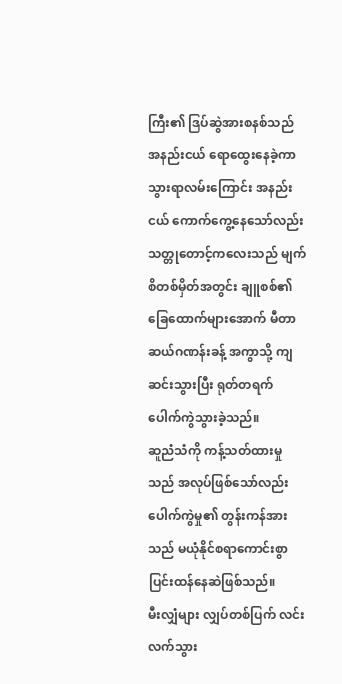ကြီး၏ ဒြပ်ဆွဲအားစနစ်သည် အနည်းငယ် ရောထွေးနေခဲ့ကာ သွားရာလမ်းကြောင်း အနည်းငယ် ကောက်ကွေ့နေသော်လည်း သတ္တုတောင့်ကလေးသည် မျက်စိတစ်မှိတ်အတွင်း ချူစစ်၏ ခြေထောက်များအောက် မီတာဆယ်ဂဏန်းခန့် အကွာသို့ ကျဆင်းသွားပြီး ရုတ်တရက် ပေါက်ကွဲသွားခဲ့သည်။
ဆူညံသံကို ကန့်သတ်ထားမှုသည် အလုပ်ဖြစ်သော်လည်း ပေါက်ကွဲမှု၏ တွန်းကန်အားသည် မယုံနိုင်စရာကောင်းစွာ ပြင်းထန်နေဆဲဖြစ်သည်။
မီးလျှံများ လျှပ်တစ်ပြက် လင်းလက်သွား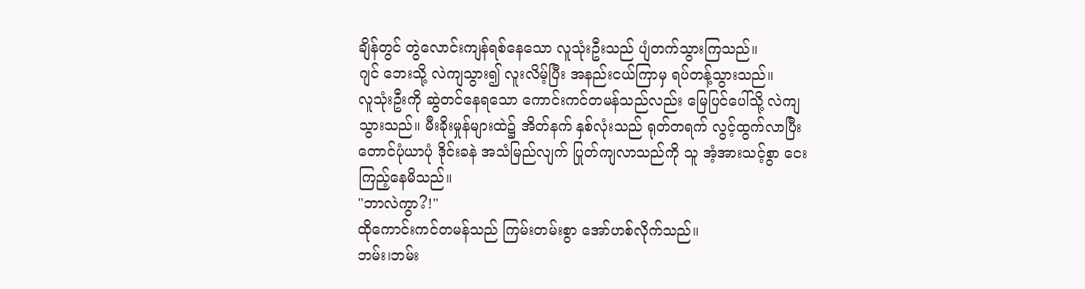ချိန်တွင် တွဲလောင်းကျန်ရစ်နေသော လူသုံးဦးသည် ပျံတက်သွားကြသည်။
ဂျင် ဘေးသို့ လဲကျသွား၍ လူးလိမ့်ပြီး အနည်းငယ်ကြာမှ ရပ်တန့်သွားသည်။
လူသုံးဦးကို ဆွဲတင်နေရသော ကောင်းကင်တမန်သည်လည်း မြေပြင်ပေါ်သို့ လဲကျသွားသည်။ မီးခိုးမှုန်များထဲ၌ အိတ်နက် နှစ်လုံးသည် ရုတ်တရက် လွင့်ထွက်လာပြီး တောင်ပုံယာပုံ ဒိုင်းခနဲ အသံမြည်လျက် ပြုတ်ကျလာသည်ကို သူ အံ့အားသင့်စွာ ငေးကြည့်နေမိသည်။
"ဘာလဲကွာ?!"
ထိုကောင်းကင်တမန်သည် ကြမ်းတမ်းစွာ အော်ဟစ်လိုက်သည်။
ဘမ်း၊ဘမ်း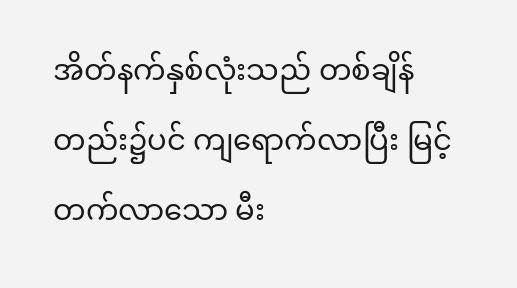အိတ်နက်နှစ်လုံးသည် တစ်ချိန်တည်း၌ပင် ကျရောက်လာပြီး မြင့်တက်လာသော မီး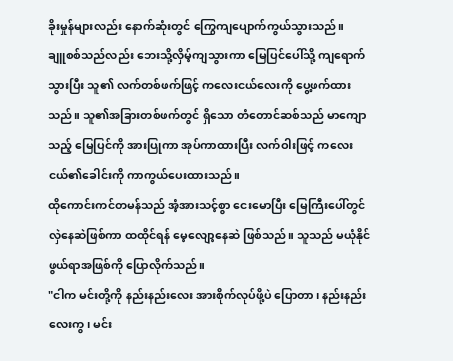ခိုးမှုန်များလည်း နောက်ဆုံးတွင် ကြွေကျပျောက်ကွယ်သွားသည်။
ချူစစ်သည်လည်း ဘေးသို့လှိမ့်ကျသွားကာ မြေပြင်ပေါ်သို့ ကျရောက်သွားပြီး သူ၏ လက်တစ်ဖက်ဖြင့် ကလေးငယ်လေးကို ပွေ့ဖက်ထားသည်။ သူ၏အခြားတစ်ဖက်တွင် ရှိသော တံတောင်ဆစ်သည် မာကျောသည့် မြေပြင်ကို အားပြုကာ အုပ်ကာထားပြီး လက်ဝါးဖြင့် ကလေးငယ်၏ခေါင်းကို ကာကွယ်ပေးထားသည်။
ထိုကောင်းကင်တမန်သည် အံ့အားသင့်စွာ ငေးမောပြီး မြေကြီးပေါ်တွင် လှဲနေဆဲဖြစ်ကာ ထထိုင်ရန် မေ့လျော့နေဆဲ ဖြစ်သည်။ သူသည် မယုံနိုင်ဖွယ်ရာအဖြစ်ကို ပြောလိုက်သည်။
"ငါက မင်းတို့ကို နည်းနည်းလေး အားစိုက်လုပ်ဖို့ပဲ ပြောတာ၊ နည်းနည်းလေးကွ၊ မင်း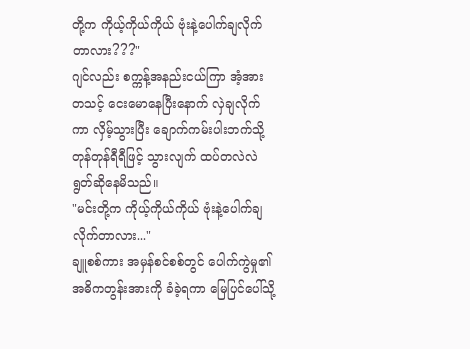တို့က ကိုယ့်ကိုယ်ကိုယ် ဗုံးနဲ့ပေါက်ချလိုက်တာလား???"
ဂျင်လည်း စက္ကန့်အနည်းငယ်ကြာ အံ့အားတသင့် ငေးမောနေပြီးနောက် လှဲချလိုက်ကာ လှိမ့်သွားပြီး ချောက်ကမ်းပါးဘက်သို့ တုန်တုန်ရီရီဖြင့် သွားလျက် ထပ်တလဲလဲ ရွတ်ဆိုနေမိသည်။
"မင်းတို့က ကိုယ့်ကိုယ်ကိုယ် ဗုံးနဲ့ပေါက်ချလိုက်တာလား..."
ချူစစ်ကား အမှန်စင်စစ်တွင် ပေါက်ကွဲမှု၏ အဓိကတွန်းအားကို ခံခဲ့ရကာ မြေပြင်ပေါ်သို့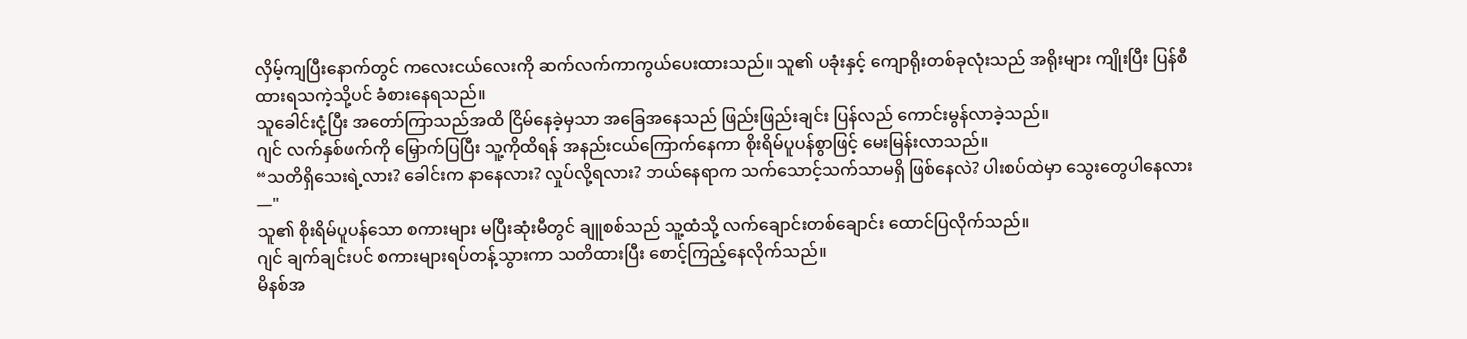လှိမ့်ကျပြီးနောက်တွင် ကလေးငယ်လေးကို ဆက်လက်ကာကွယ်ပေးထားသည်။ သူ၏ ပခုံးနှင့် ကျောရိုးတစ်ခုလုံးသည် အရိုးများ ကျိုးပြီး ပြန်စီထားရသကဲ့သို့ပင် ခံစားနေရသည်။
သူခေါင်းငုံ့ပြီး အတော်ကြာသည်အထိ ငြိမ်နေခဲ့မှသာ အခြေအနေသည် ဖြည်းဖြည်းချင်း ပြန်လည် ကောင်းမွန်လာခဲ့သည်။
ဂျင် လက်နှစ်ဖက်ကို မြှောက်ပြပြီး သူ့ကိုထိရန် အနည်းငယ်ကြောက်နေကာ စိုးရိမ်ပူပန်စွာဖြင့် မေးမြန်းလာသည်။
“သတိရှိသေးရဲ့လား? ခေါင်းက နာနေလား? လှုပ်လို့ရလား? ဘယ်နေရာက သက်သောင့်သက်သာမရှိ ဖြစ်နေလဲ? ပါးစပ်ထဲမှာ သွေးတွေပါနေလား—"
သူ၏ စိုးရိမ်ပူပန်သော စကားများ မပြီးဆုံးမီတွင် ချူစစ်သည် သူ့ထံသို့ လက်ချောင်းတစ်ချောင်း ထောင်ပြလိုက်သည်။
ဂျင် ချက်ချင်းပင် စကားများရပ်တန့်သွားကာ သတိထားပြီး စောင့်ကြည့်နေလိုက်သည်။
မိနစ်အ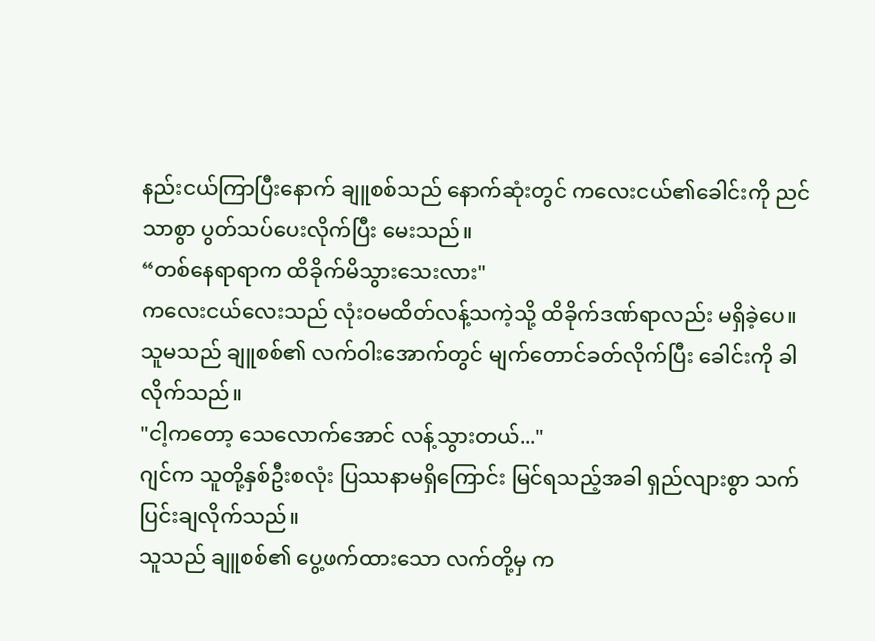နည်းငယ်ကြာပြီးနောက် ချူစစ်သည် နောက်ဆုံးတွင် ကလေးငယ်၏ခေါင်းကို ညင်သာစွာ ပွတ်သပ်ပေးလိုက်ပြီး မေးသည်။
“တစ်နေရာရာက ထိခိုက်မိသွားသေးလား"
ကလေးငယ်လေးသည် လုံးဝမထိတ်လန့်သကဲ့သို့ ထိခိုက်ဒဏ်ရာလည်း မရှိခဲ့ပေ။ သူမသည် ချူစစ်၏ လက်ဝါးအောက်တွင် မျက်တောင်ခတ်လိုက်ပြီး ခေါင်းကို ခါလိုက်သည်။
"ငါ့ကတော့ သေလောက်အောင် လန့်သွားတယ်..."
ဂျင်က သူတို့နှစ်ဦးစလုံး ပြဿနာမရှိကြောင်း မြင်ရသည့်အခါ ရှည်လျားစွာ သက်ပြင်းချလိုက်သည်။
သူသည် ချူစစ်၏ ပွေ့ဖက်ထားသော လက်တို့မှ က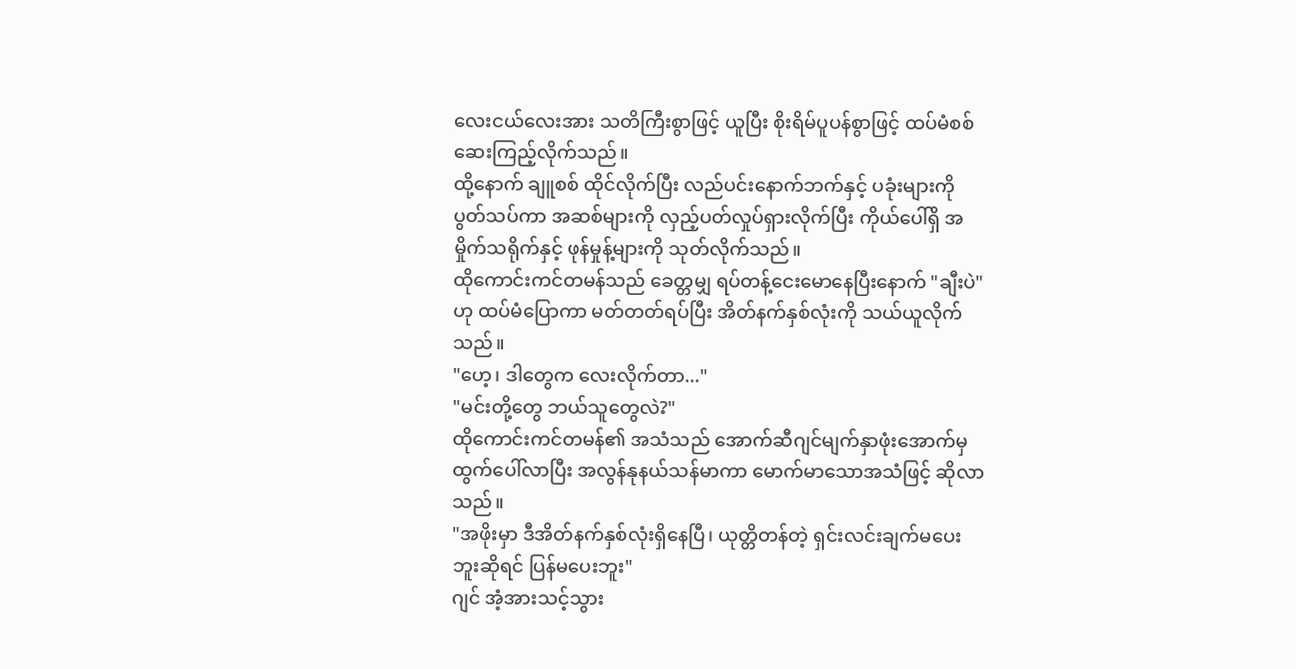လေးငယ်လေးအား သတိကြီးစွာဖြင့် ယူပြီး စိုးရိမ်ပူပန်စွာဖြင့် ထပ်မံစစ်ဆေးကြည့်လိုက်သည်။
ထို့နောက် ချူစစ် ထိုင်လိုက်ပြီး လည်ပင်းနောက်ဘက်နှင့် ပခုံးများကို ပွတ်သပ်ကာ အဆစ်များကို လှည့်ပတ်လှုပ်ရှားလိုက်ပြီး ကိုယ်ပေါ်ရှိ အမှိုက်သရိုက်နှင့် ဖုန်မှုန့်များကို သုတ်လိုက်သည်။
ထိုကောင်းကင်တမန်သည် ခေတ္တမျှ ရပ်တန့်ငေးမောနေပြီးနောက် "ချီးပဲ" ဟု ထပ်မံပြောကာ မတ်တတ်ရပ်ပြီး အိတ်နက်နှစ်လုံးကို သယ်ယူလိုက်သည်။
"ဟေ့၊ ဒါတွေက လေးလိုက်တာ..."
"မင်းတို့တွေ ဘယ်သူတွေလဲ?"
ထိုကောင်းကင်တမန်၏ အသံသည် အောက်ဆီဂျင်မျက်နှာဖုံးအောက်မှ ထွက်ပေါ်လာပြီး အလွန်နုနယ်သန်မာကာ မောက်မာသောအသံဖြင့် ဆိုလာသည်။
"အဖိုးမှာ ဒီအိတ်နက်နှစ်လုံးရှိနေပြီ၊ ယုတ္တိတန်တဲ့ ရှင်းလင်းချက်မပေးဘူးဆိုရင် ပြန်မပေးဘူး"
ဂျင် အံ့အားသင့်သွား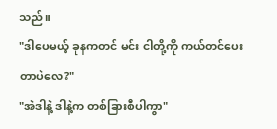သည်။
"ဒါပေမယ့် ခုနကတင် မင်း ငါတို့ကို ကယ်တင်ပေးတာပဲလေ?"
"အဲဒါနဲ့ ဒါနဲ့က တစ်ခြားစီပါကွာ"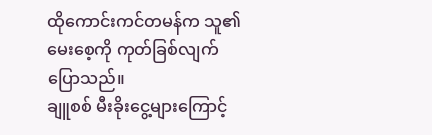ထိုကောင်းကင်တမန်က သူ၏ မေးစေ့ကို ကုတ်ခြစ်လျက် ပြောသည်။
ချူစစ် မီးခိုးငွေ့များကြောင့်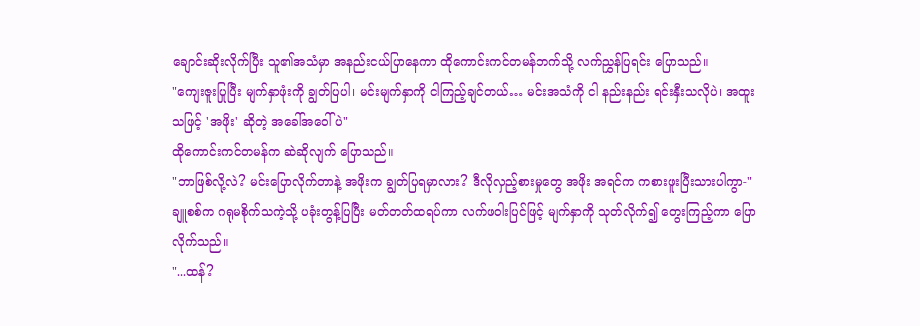ချောင်းဆိုးလိုက်ပြီး သူ၏အသံမှာ အနည်းငယ်ပြာနေကာ ထိုကောင်းကင်တမန်ဘက်သို့ လက်ညွှန်ပြရင်း ပြောသည်။
"ကျေးဇူးပြုပြီး မျက်နှာဖုံးကို ချွတ်ပြပါ၊ မင်းမျက်နှာကို ငါကြည့်ချင်တယ်… မင်းအသံကို ငါ နည်းနည်း ရင်းနှီးသလိုပဲ၊ အထူးသဖြင့် 'အဖိုး' ဆိုတဲ့ အခေါ်အဝေါ်ပဲ"
ထိုကောင်းကင်တမန်က ဆဲဆိုလျက် ပြောသည်။
"ဘာဖြစ်လို့လဲ? မင်းပြောလိုက်တာနဲ့ အဖိုးက ချွတ်ပြရမှာလား? ဒီလိုလှည့်စားမှုတွေ အဖိုး အရင်က ကစားဖူးပြီးသားပါကွာ-"
ချူစစ်က ဂရုမစိုက်သကဲ့သို့ ပခုံးတွန့်ပြပြီး မတ်တတ်ထရပ်ကာ လက်ဖဝါးပြင်ဖြင့် မျက်နှာကို သုတ်လိုက်၍ တွေးကြည့်ကာ ပြောလိုက်သည်။
"...ထန်?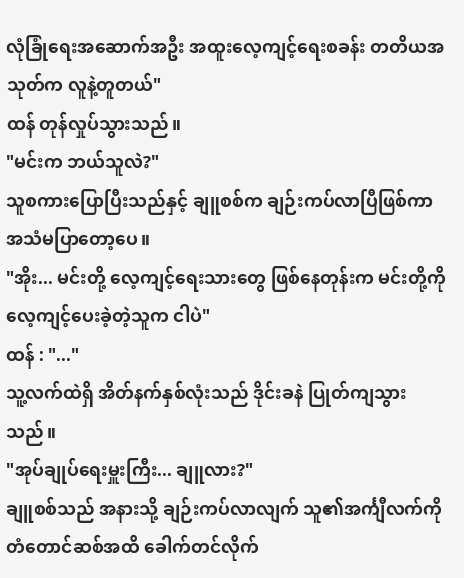လုံခြုံရေးအဆောက်အဦး အထူးလေ့ကျင့်ရေးစခန်း တတိယအသုတ်က လူနဲ့တူတယ်"
ထန် တုန်လှုပ်သွားသည်။
"မင်းက ဘယ်သူလဲ?"
သူစကားပြောပြီးသည်နှင့် ချူစစ်က ချဉ်းကပ်လာပြီဖြစ်ကာ အသံမပြာတော့ပေ။
"အိုး... မင်းတို့ လေ့ကျင့်ရေးသားတွေ ဖြစ်နေတုန်းက မင်းတို့ကို လေ့ကျင့်ပေးခဲ့တဲ့သူက ငါပဲ"
ထန် : "..."
သူ့လက်ထဲရှိ အိတ်နက်နှစ်လုံးသည် ဒိုင်းခနဲ ပြုတ်ကျသွားသည်။
"အုပ်ချုပ်ရေးမှူးကြီး... ချူလား?"
ချူစစ်သည် အနားသို့ ချဉ်းကပ်လာလျက် သူ၏အင်္ကျီလက်ကို တံတောင်ဆစ်အထိ ခေါက်တင်လိုက်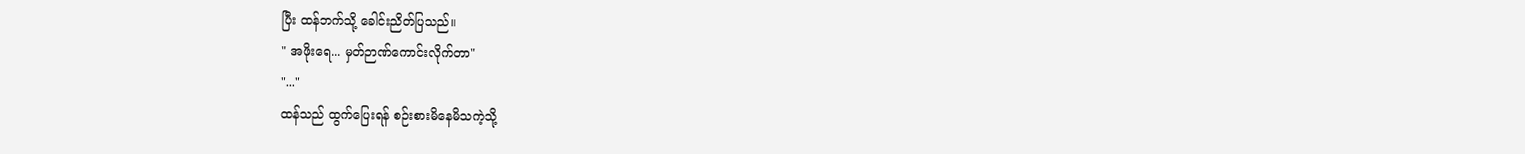ပြီး ထန်ဘက်သို့ ခေါင်းညိတ်ပြသည်။
" အဖိုးရေ... မှတ်ဉာဏ်ကောင်းလိုက်တာ"
"..."
ထန်သည် ထွက်ပြေးရန် စဉ်းစားမိနေမိသကဲ့သို့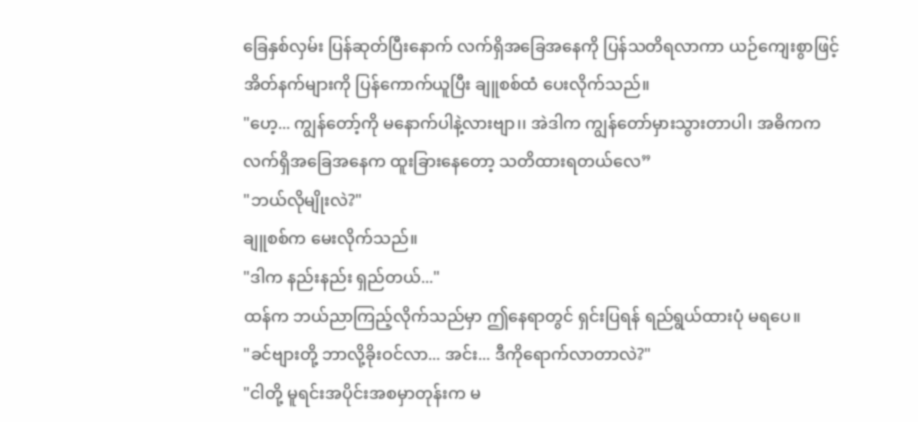ခြေနှစ်လှမ်း ပြန်ဆုတ်ပြီးနောက် လက်ရှိအခြေအနေကို ပြန်သတိရလာကာ ယဉ်ကျေးစွာဖြင့် အိတ်နက်များကို ပြန်ကောက်ယူပြီး ချူစစ်ထံ ပေးလိုက်သည်။
"ဟေ့... ကျွန်တော့်ကို မနောက်ပါနဲ့လားဗျာ၊၊ အဲဒါက ကျွန်တော်မှားသွားတာပါ၊ အဓိကက လက်ရှိအခြေအနေက ထူးခြားနေတော့ သတိထားရတယ်လေ”
"ဘယ်လိုမျိုးလဲ?"
ချူစစ်က မေးလိုက်သည်။
"ဒါက နည်းနည်း ရှည်တယ်..."
ထန်က ဘယ်ညာကြည့်လိုက်သည်မှာ ဤနေရာတွင် ရှင်းပြရန် ရည်ရွယ်ထားပုံ မရပေ။
"ခင်ဗျားတို့ ဘာလို့ခိုးဝင်လာ... အင်း... ဒီကိုရောက်လာတာလဲ?"
"ငါတို့ မူရင်းအပိုင်းအစမှာတုန်းက မ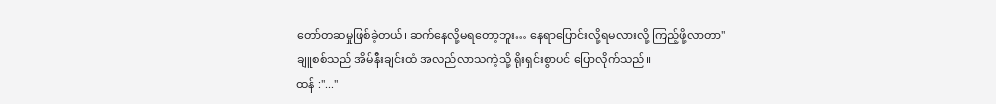တော်တဆမှုဖြစ်ခဲ့တယ်၊ ဆက်နေလို့မရတော့ဘူး… နေရာပြောင်းလို့ရမလားလို့ ကြည့်ဖို့လာတာ"
ချူစစ်သည် အိမ်နီးချင်းထံ အလည်လာသကဲ့သို့ ရိုးရှင်းစွာပင် ပြောလိုက်သည်။
ထန် :"..."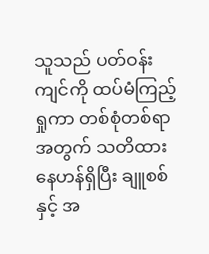သူသည် ပတ်ဝန်းကျင်ကို ထပ်မံကြည့်ရှုကာ တစ်စုံတစ်ရာအတွက် သတိထားနေဟန်ရှိပြီး ချူစစ်နှင့် အ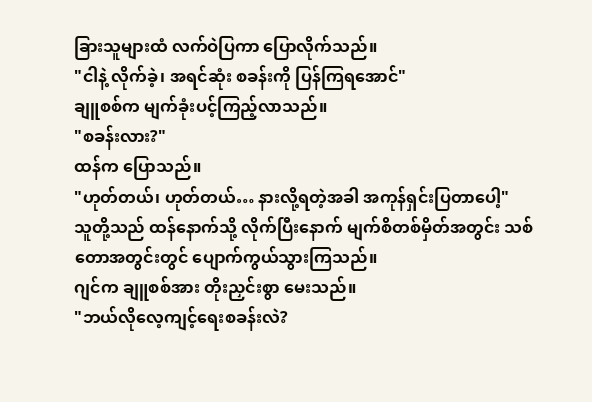ခြားသူများထံ လက်ဝဲပြကာ ပြောလိုက်သည်။
"ငါနဲ့ လိုက်ခဲ့၊ အရင်ဆုံး စခန်းကို ပြန်ကြရအောင်"
ချူစစ်က မျက်ခုံးပင့်ကြည့်လာသည်။
"စခန်းလား?"
ထန်က ပြောသည်။
"ဟုတ်တယ်၊ ဟုတ်တယ်… နားလို့ရတဲ့အခါ အကုန်ရှင်းပြတာပေါ့"
သူတို့သည် ထန်နောက်သို့ လိုက်ပြီးနောက် မျက်စိတစ်မှိတ်အတွင်း သစ်တောအတွင်းတွင် ပျောက်ကွယ်သွားကြသည်။
ဂျင်က ချူစစ်အား တိုးညှင်းစွာ မေးသည်။
"ဘယ်လိုလေ့ကျင့်ရေးစခန်းလဲ?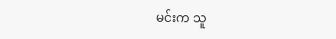မင်းက သူ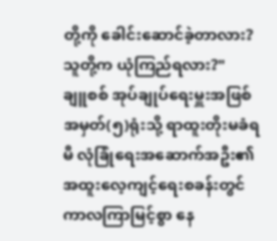တို့ကို ခေါင်းဆောင်ခဲ့တာလား? သူတို့က ယုံကြည်ရလား?"
ချူစစ် အုပ်ချုပ်ရေးမှူးအဖြစ် အမှတ်(၅)ရုံးသို့ ရာထူးတိုးမခံရမီ လုံခြုံရေးအဆောက်အဦး၏ အထူးလေ့ကျင့်ရေးစခန်းတွင် ကာလကြာမြင့်စွာ နေ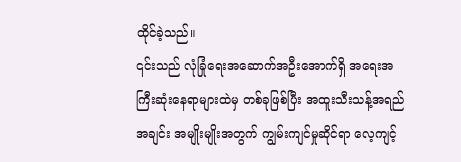ထိုင်ခဲ့သည်။
၎င်းသည် လုံခြုံရေးအဆောက်အဦးအောက်ရှိ အရေးအကြီးဆုံးနေရာများထဲမှ တစ်ခုဖြစ်ပြီး အထူးသီးသန့်အရည်အချင်း အမျိုးမျိုးအတွက် ကျွမ်းကျင်မှုဆိုင်ရာ လေ့ကျင့်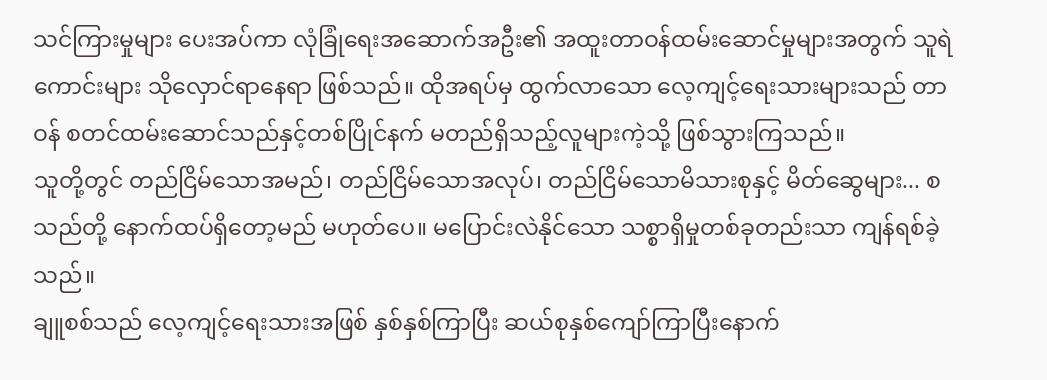သင်ကြားမှုများ ပေးအပ်ကာ လုံခြုံရေးအဆောက်အဦး၏ အထူးတာဝန်ထမ်းဆောင်မှုများအတွက် သူရဲကောင်းများ သိုလှောင်ရာနေရာ ဖြစ်သည်။ ထိုအရပ်မှ ထွက်လာသော လေ့ကျင့်ရေးသားများသည် တာဝန် စတင်ထမ်းဆောင်သည်နှင့်တစ်ပြိုင်နက် မတည်ရှိသည့်လူများကဲ့သို့ ဖြစ်သွားကြသည်။
သူတို့တွင် တည်ငြိမ်သောအမည်၊ တည်ငြိမ်သောအလုပ်၊ တည်ငြိမ်သောမိသားစုနှင့် မိတ်ဆွေများ... စသည်တို့ နောက်ထပ်ရှိတော့မည် မဟုတ်ပေ။ မပြောင်းလဲနိုင်သော သစ္စာရှိမှုတစ်ခုတည်းသာ ကျန်ရစ်ခဲ့သည်။
ချူစစ်သည် လေ့ကျင့်ရေးသားအဖြစ် နှစ်နှစ်ကြာပြီး ဆယ်စုနှစ်ကျော်ကြာပြီးနောက်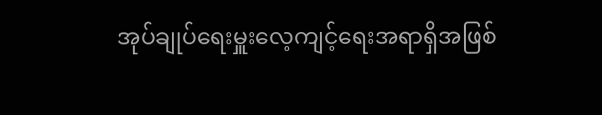အုပ်ချုပ်ရေးမှူးလေ့ကျင့်ရေးအရာရှိအဖြစ်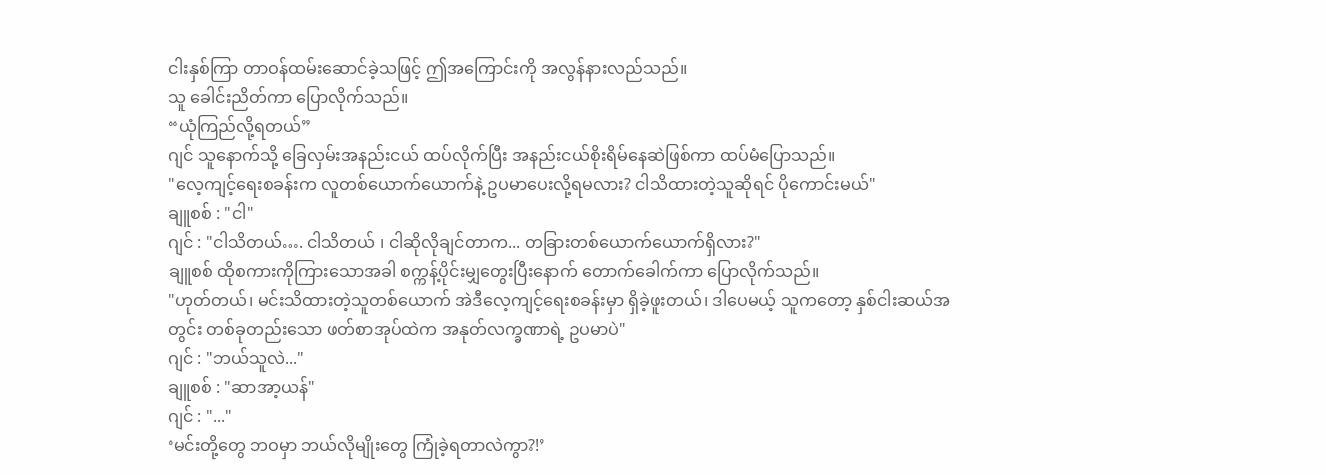ငါးနှစ်ကြာ တာဝန်ထမ်းဆောင်ခဲ့သဖြင့် ဤအကြောင်းကို အလွန်နားလည်သည်။
သူ ခေါင်းညိတ်ကာ ပြောလိုက်သည်။
“ယုံကြည်လို့ရတယ်”
ဂျင် သူနောက်သို့ ခြေလှမ်းအနည်းငယ် ထပ်လိုက်ပြီး အနည်းငယ်စိုးရိမ်နေဆဲဖြစ်ကာ ထပ်မံပြောသည်။
"လေ့ကျင့်ရေးစခန်းက လူတစ်ယောက်ယောက်နဲ့ ဥပမာပေးလို့ရမလား? ငါသိထားတဲ့သူဆိုရင် ပိုကောင်းမယ်"
ချူစစ် : "ငါ"
ဂျင် : "ငါသိတယ်…. ငါသိတယ် ၊ ငါဆိုလိုချင်တာက... တခြားတစ်ယောက်ယောက်ရှိလား?"
ချူစစ် ထိုစကားကိုကြားသောအခါ စက္ကန့်ပိုင်းမျှတွေးပြီးနောက် တောက်ခေါက်ကာ ပြောလိုက်သည်။
"ဟုတ်တယ်၊ မင်းသိထားတဲ့သူတစ်ယောက် အဲဒီလေ့ကျင့်ရေးစခန်းမှာ ရှိခဲ့ဖူးတယ်၊ ဒါပေမယ့် သူကတော့ နှစ်ငါးဆယ်အတွင်း တစ်ခုတည်းသော ဖတ်စာအုပ်ထဲက အနုတ်လက္ခဏာရဲ့ ဥပမာပဲ"
ဂျင် : "ဘယ်သူလဲ..."
ချူစစ် : "ဆာအာ့ယန်"
ဂျင် : "..."
‘မင်းတို့တွေ ဘဝမှာ ဘယ်လိုမျိုးတွေ ကြုံခဲ့ရတာလဲကွာ?!’